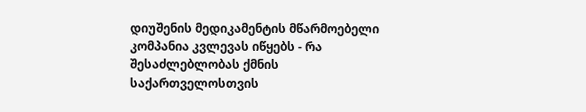დიუშენის მედიკამენტის მწარმოებელი კომპანია კვლევას იწყებს - რა შესაძლებლობას ქმნის საქართველოსთვის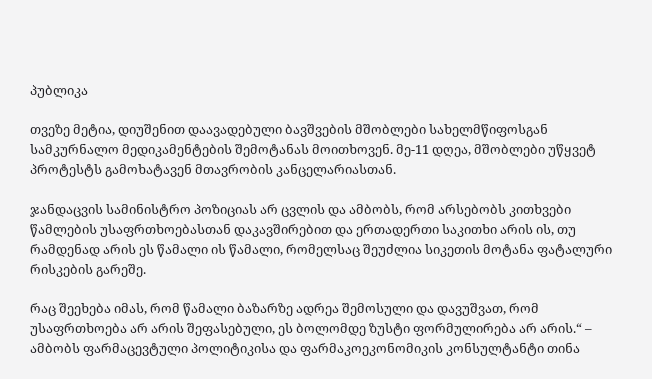პუბლიკა

თვეზე მეტია, დიუშენით დაავადებული ბავშვების მშობლები სახელმწიფოსგან სამკურნალო მედიკამენტების შემოტანას მოითხოვენ. მე-11 დღეა, მშობლები უწყვეტ პროტესტს გამოხატავენ მთავრობის კანცელარიასთან.

ჯანდაცვის სამინისტრო პოზიციას არ ცვლის და ამბობს, რომ არსებობს კითხვები წამლების უსაფრთხოებასთან დაკავშირებით და ერთადერთი საკითხი არის ის, თუ რამდენად არის ეს წამალი ის წამალი, რომელსაც შეუძლია სიკეთის მოტანა ფატალური რისკების გარეშე.

რაც შეეხება იმას, რომ წამალი ბაზარზე ადრეა შემოსული და დავუშვათ, რომ უსაფრთხოება არ არის შეფასებული, ეს ბოლომდე ზუსტი ფორმულირება არ არის.“ – ამბობს ფარმაცევტული პოლიტიკისა და ფარმაკოეკონომიკის კონსულტანტი თინა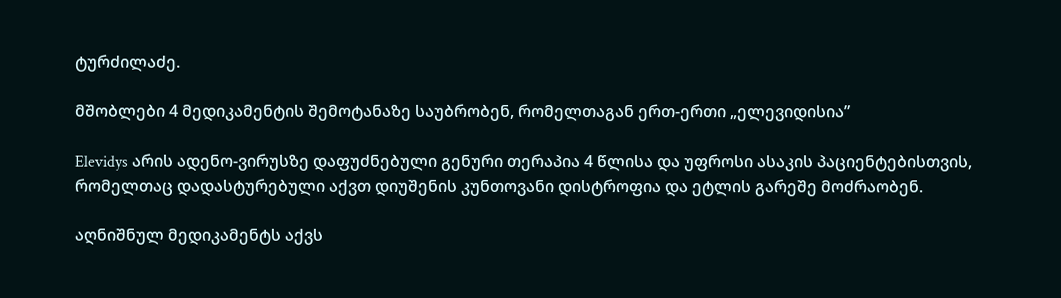ტურძილაძე.

მშობლები 4 მედიკამენტის შემოტანაზე საუბრობენ, რომელთაგან ერთ-ერთი „ელევიდისია”

Elevidys არის ადენო-ვირუსზე დაფუძნებული გენური თერაპია 4 წლისა და უფროსი ასაკის პაციენტებისთვის, რომელთაც დადასტურებული აქვთ დიუშენის კუნთოვანი დისტროფია და ეტლის გარეშე მოძრაობენ.

აღნიშნულ მედიკამენტს აქვს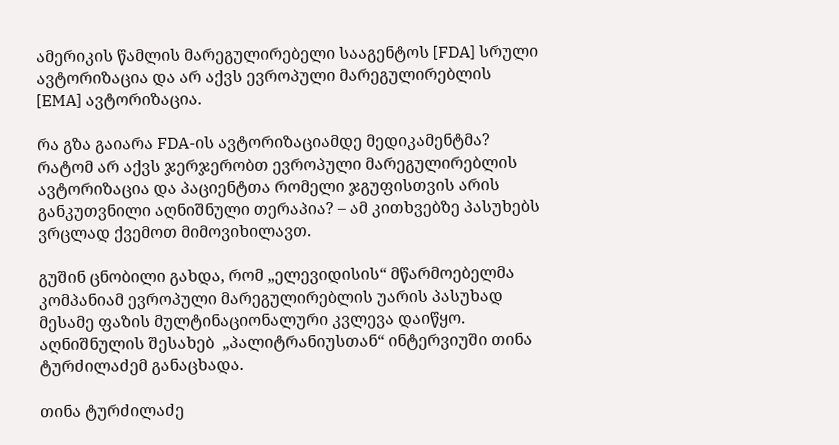ამერიკის წამლის მარეგულირებელი სააგენტოს [FDA] სრული ავტორიზაცია და არ აქვს ევროპული მარეგულირებლის [EMA] ავტორიზაცია.

რა გზა გაიარა FDA-ის ავტორიზაციამდე მედიკამენტმა? რატომ არ აქვს ჯერჯერობთ ევროპული მარეგულირებლის ავტორიზაცია და პაციენტთა რომელი ჯგუფისთვის არის განკუთვნილი აღნიშნული თერაპია? – ამ კითხვებზე პასუხებს ვრცლად ქვემოთ მიმოვიხილავთ.

გუშინ ცნობილი გახდა, რომ „ელევიდისის“ მწარმოებელმა კომპანიამ ევროპული მარეგულირებლის უარის პასუხად მესამე ფაზის მულტინაციონალური კვლევა დაიწყო. აღნიშნულის შესახებ  „პალიტრანიუსთან“ ინტერვიუში თინა ტურძილაძემ განაცხადა.

თინა ტურძილაძე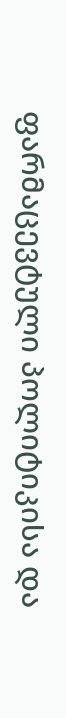ფარმაცევტული პოლიტიკისა და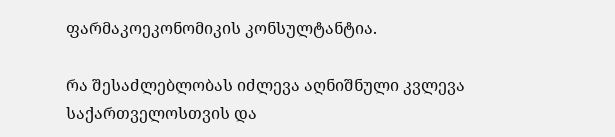ფარმაკოეკონომიკის კონსულტანტია.

რა შესაძლებლობას იძლევა აღნიშნული კვლევა საქართველოსთვის და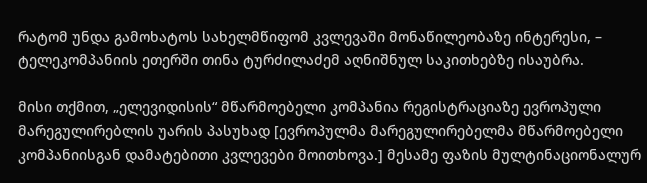რატომ უნდა გამოხატოს სახელმწიფომ კვლევაში მონაწილეობაზე ინტერესი, – ტელეკომპანიის ეთერში თინა ტურძილაძემ აღნიშნულ საკითხებზე ისაუბრა.

მისი თქმით, „ელევიდისის“ მწარმოებელი კომპანია რეგისტრაციაზე ევროპული მარეგულირებლის უარის პასუხად [ევროპულმა მარეგულირებელმა მწარმოებელი კომპანიისგან დამატებითი კვლევები მოითხოვა.] მესამე ფაზის მულტინაციონალურ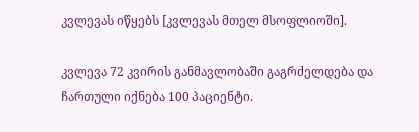კვლევას იწყებს [კვლევას მთელ მსოფლიოში].

კვლევა 72 კვირის განმავლობაში გაგრძელდება და ჩართული იქნება 100 პაციენტი.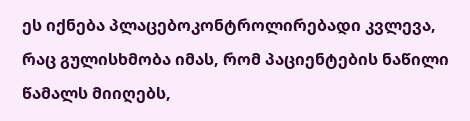ეს იქნება პლაცებოკონტროლირებადი კვლევა, რაც გულისხმობა იმას, რომ პაციენტების ნაწილი წამალს მიიღებს,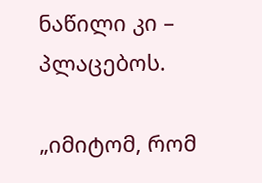ნაწილი კი – პლაცებოს.

„იმიტომ, რომ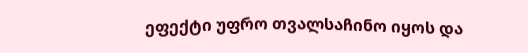ეფექტი უფრო თვალსაჩინო იყოს და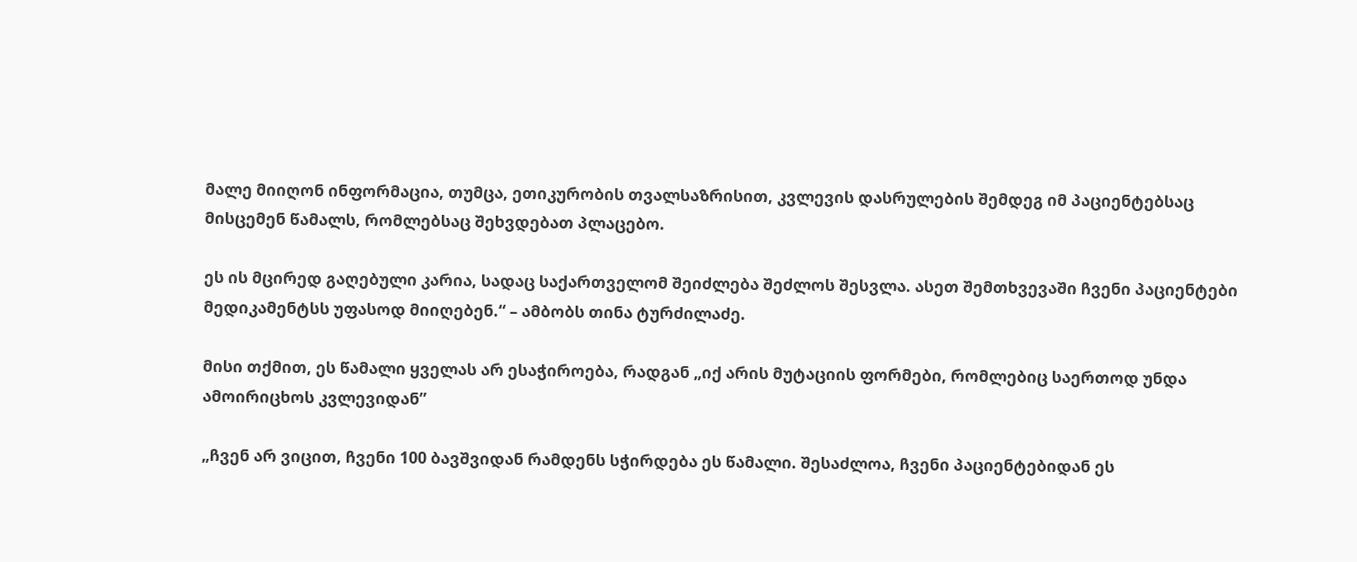მალე მიიღონ ინფორმაცია, თუმცა, ეთიკურობის თვალსაზრისით, კვლევის დასრულების შემდეგ იმ პაციენტებსაც მისცემენ წამალს, რომლებსაც შეხვდებათ პლაცებო.

ეს ის მცირედ გაღებული კარია, სადაც საქართველომ შეიძლება შეძლოს შესვლა. ასეთ შემთხვევაში ჩვენი პაციენტები მედიკამენტსს უფასოდ მიიღებენ.“ – ამბობს თინა ტურძილაძე.

მისი თქმით, ეს წამალი ყველას არ ესაჭიროება, რადგან „იქ არის მუტაციის ფორმები, რომლებიც საერთოდ უნდა ამოირიცხოს კვლევიდან”

„ჩვენ არ ვიცით, ჩვენი 100 ბავშვიდან რამდენს სჭირდება ეს წამალი. შესაძლოა, ჩვენი პაციენტებიდან ეს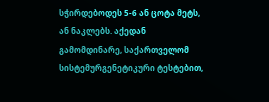სჭირდებოდეს 5-6 ან ცოტა მეტს, ან ნაკლებს. აქედან გამომდინარე, საქართველომ სისტემურგენეტიკური ტესტებით,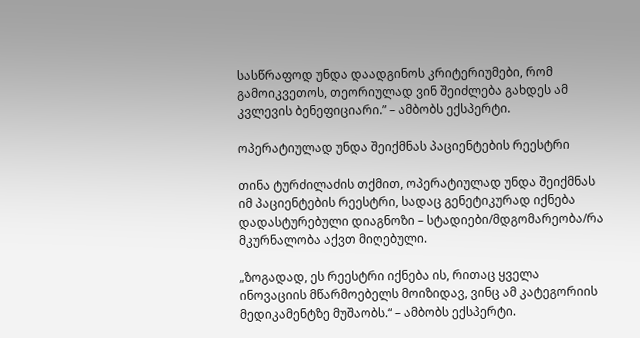სასწრაფოდ უნდა დაადგინოს კრიტერიუმები, რომ გამოიკვეთოს, თეორიულად ვინ შეიძლება გახდეს ამ კვლევის ბენეფიციარი.” – ამბობს ექსპერტი.

ოპერატიულად უნდა შეიქმნას პაციენტების რეესტრი

თინა ტურძილაძის თქმით, ოპერატიულად უნდა შეიქმნას იმ პაციენტების რეესტრი, სადაც გენეტიკურად იქნება დადასტურებული დიაგნოზი – სტადიები/მდგომარეობა/რა მკურნალობა აქვთ მიღებული.

„ზოგადად, ეს რეესტრი იქნება ის, რითაც ყველა ინოვაციის მწარმოებელს მოიზიდავ, ვინც ამ კატეგორიის მედიკამენტზე მუშაობს.“ – ამბობს ექსპერტი.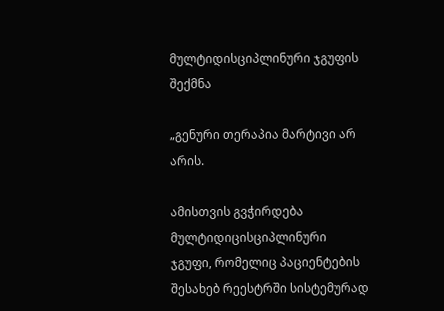მულტიდისციპლინური ჯგუფის შექმნა

„გენური თერაპია მარტივი არ არის.

ამისთვის გვჭირდება მულტიდიცისციპლინური ჯგუფი, რომელიც პაციენტების შესახებ რეესტრში სისტემურად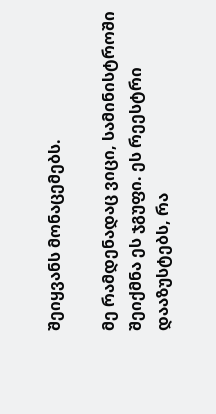შეიყვანს მონაცემებს.

მე რამდენადაც ვიცი, სამინისტროში შეიქმნა ეს ჯგუფი. ეს რეესტრი დააზუსტებს, რა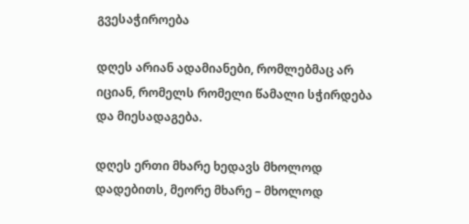გვესაჭიროება

დღეს არიან ადამიანები, რომლებმაც არ იციან, რომელს რომელი წამალი სჭირდება და მიესადაგება.

დღეს ერთი მხარე ხედავს მხოლოდ დადებითს, მეორე მხარე – მხოლოდ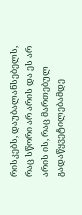რისკებს, დაუბალანსებელს, რაც სწორი არ არის და ეს არ არის ის, რაც მართებულ გადაწყვეტილებამდე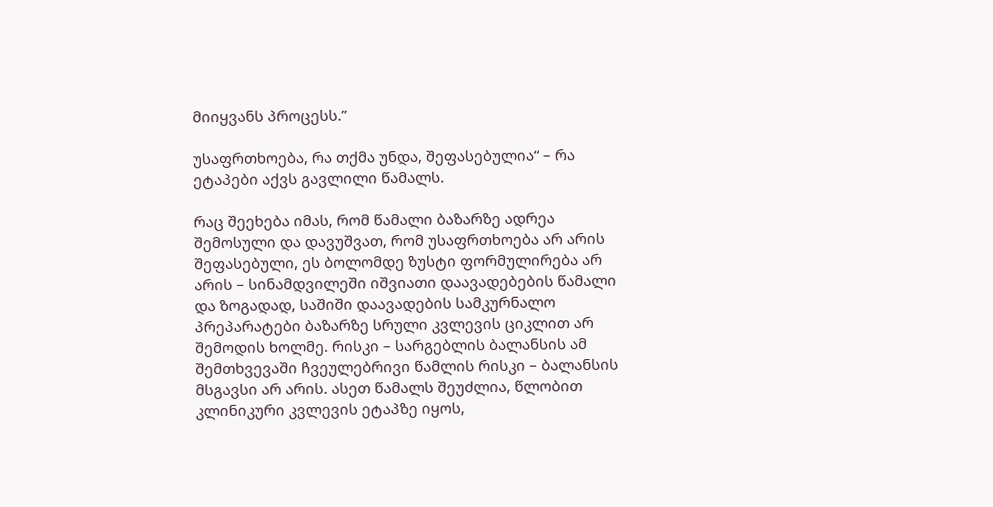მიიყვანს პროცესს.”

უსაფრთხოება, რა თქმა უნდა, შეფასებულია“ – რა ეტაპები აქვს გავლილი წამალს.

რაც შეეხება იმას, რომ წამალი ბაზარზე ადრეა შემოსული და დავუშვათ, რომ უსაფრთხოება არ არის შეფასებული, ეს ბოლომდე ზუსტი ფორმულირება არ არის – სინამდვილეში იშვიათი დაავადებების წამალი და ზოგადად, საშიში დაავადების სამკურნალო პრეპარატები ბაზარზე სრული კვლევის ციკლით არ შემოდის ხოლმე. რისკი – სარგებლის ბალანსის ამ შემთხვევაში ჩვეულებრივი წამლის რისკი – ბალანსის მსგავსი არ არის. ასეთ წამალს შეუძლია, წლობით კლინიკური კვლევის ეტაპზე იყოს,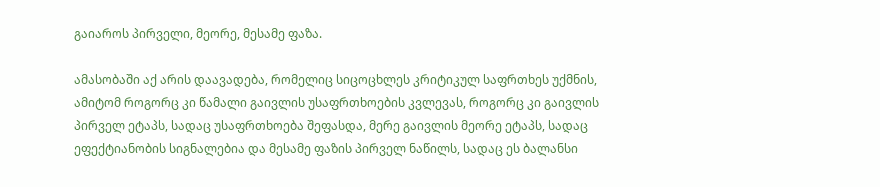გაიაროს პირველი, მეორე, მესამე ფაზა.

ამასობაში აქ არის დაავადება, რომელიც სიცოცხლეს კრიტიკულ საფრთხეს უქმნის, ამიტომ როგორც კი წამალი გაივლის უსაფრთხოების კვლევას, როგორც კი გაივლის პირველ ეტაპს, სადაც უსაფრთხოება შეფასდა, მერე გაივლის მეორე ეტაპს, სადაც ეფექტიანობის სიგნალებია და მესამე ფაზის პირველ ნაწილს, სადაც ეს ბალანსი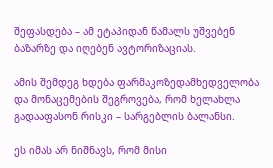შეფასდება – ამ ეტაპიდან წამალს უშვებენ ბაზარზე და იღებენ ავტორიზაციას.

ამის შემდეგ ხდება ფარმაკოზედამხედველობა და მონაცემების შეგროვება, რომ ხელახლა გადააფასონ რისკი – სარგებლის ბალანსი.

ეს იმას არ ნიშნავს, რომ მისი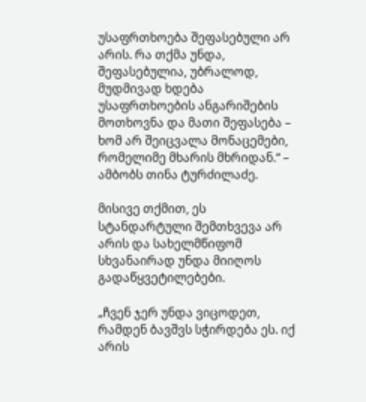უსაფრთხოება შეფასებული არ არის. რა თქმა უნდა, შეფასებულია, უბრალოდ, მუდმივად ხდება უსაფრთხოების ანგარიშების მოთხოვნა და მათი შეფასება – ხომ არ შეიცვალა მონაცემები, რომელიმე მხარის მხრიდან.“ – ამბობს თინა ტურძილაძე.

მისივე თქმით, ეს სტანდარტული შემთხვევა არ არის და სახელმწიფომ სხვანაირად უნდა მიიღოს გადაწყვეტილებები.

„ჩვენ ჯერ უნდა ვიცოდეთ, რამდენ ბავშვს სჭირდება ეს. იქ არის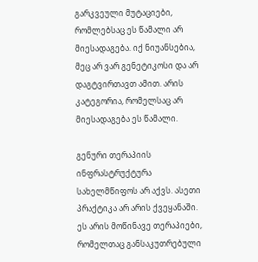გარკვეული მუტაციები, რომლებსაც ეს წამალი არ მიესადაგება. იქ ნიუანსებია, მეც არ ვარ გენეტიკოსი და არ დაგტვირთავთ ამით. არის კატეგორია, რომელსაც არ მიესადაგება ეს წამალი.

გენური თერაპიის ინფრასტრუქტურა სახელმწიფოს არ აქვს. ასეთი პრაქტიკა არ არის ქვეყანაში. ეს არის მოწინავე თერაპიები, რომელთაც განსაკუთრებული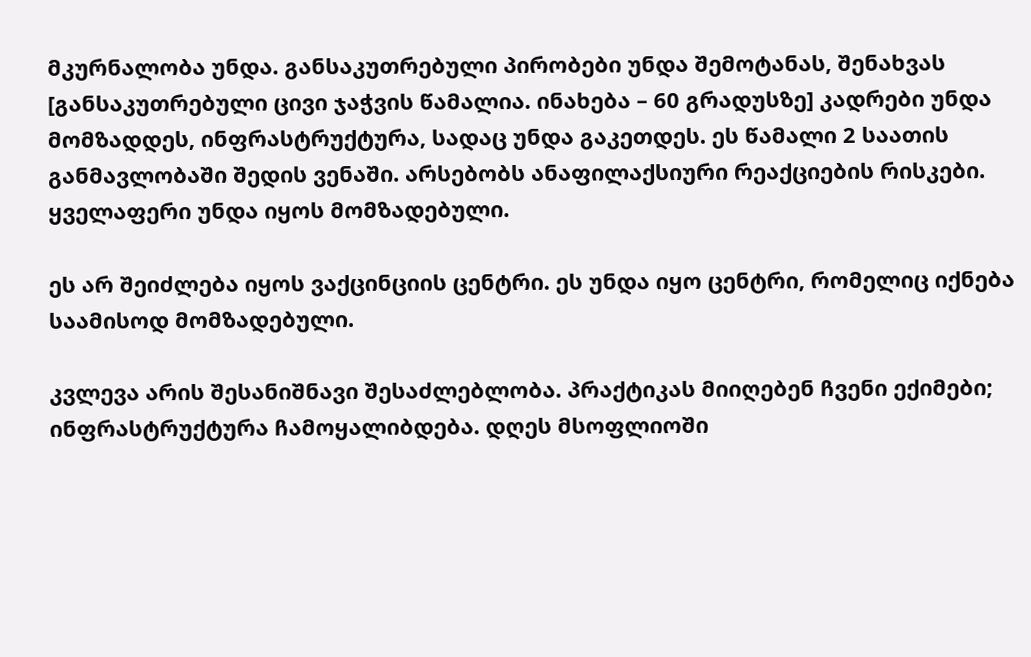მკურნალობა უნდა. განსაკუთრებული პირობები უნდა შემოტანას, შენახვას [განსაკუთრებული ცივი ჯაჭვის წამალია. ინახება – 60 გრადუსზე] კადრები უნდა მომზადდეს, ინფრასტრუქტურა, სადაც უნდა გაკეთდეს. ეს წამალი 2 საათის განმავლობაში შედის ვენაში. არსებობს ანაფილაქსიური რეაქციების რისკები. ყველაფერი უნდა იყოს მომზადებული.

ეს არ შეიძლება იყოს ვაქცინციის ცენტრი. ეს უნდა იყო ცენტრი, რომელიც იქნება საამისოდ მომზადებული.

კვლევა არის შესანიშნავი შესაძლებლობა. პრაქტიკას მიიღებენ ჩვენი ექიმები; ინფრასტრუქტურა ჩამოყალიბდება. დღეს მსოფლიოში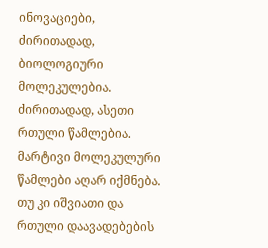ინოვაციები, ძირითადად, ბიოლოგიური მოლეკულებია. ძირითადად, ასეთი რთული წამლებია. მარტივი მოლეკულური წამლები აღარ იქმნება. თუ კი იშვიათი და რთული დაავადებების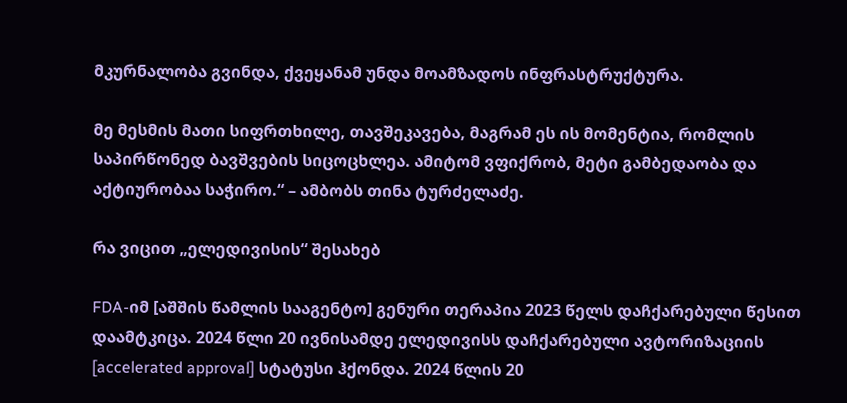მკურნალობა გვინდა, ქვეყანამ უნდა მოამზადოს ინფრასტრუქტურა.

მე მესმის მათი სიფრთხილე, თავშეკავება, მაგრამ ეს ის მომენტია, რომლის საპირწონედ ბავშვების სიცოცხლეა. ამიტომ ვფიქრობ, მეტი გამბედაობა და აქტიურობაა საჭირო.“ – ამბობს თინა ტურძელაძე.

რა ვიცით „ელედივისის“ შესახებ

FDA-იმ [აშშის წამლის სააგენტო] გენური თერაპია 2023 წელს დაჩქარებული წესით დაამტკიცა. 2024 წლი 20 ივნისამდე ელედივისს დაჩქარებული ავტორიზაციის [accelerated approval] სტატუსი ჰქონდა. 2024 წლის 20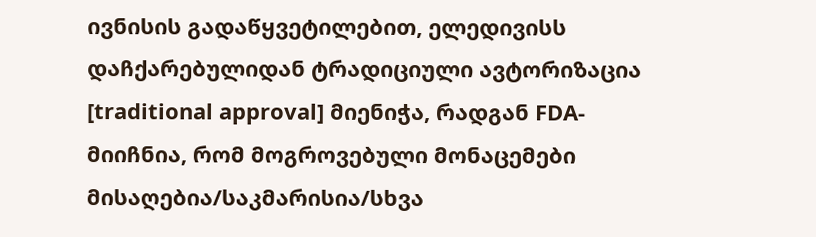ივნისის გადაწყვეტილებით, ელედივისს დაჩქარებულიდან ტრადიციული ავტორიზაცია [traditional approval] მიენიჭა, რადგან FDA- მიიჩნია, რომ მოგროვებული მონაცემები მისაღებია/საკმარისია/სხვა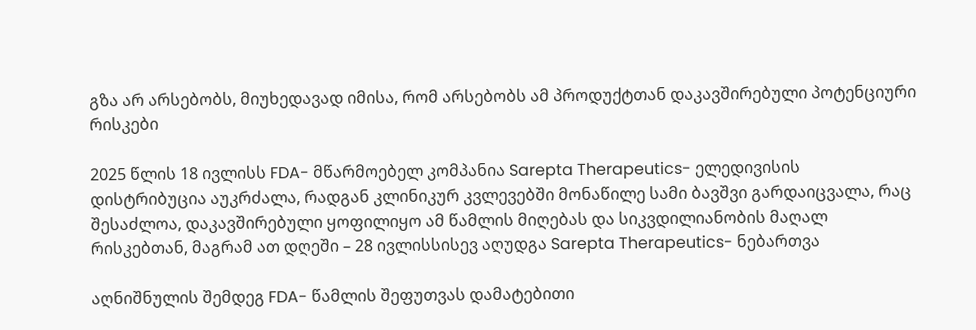გზა არ არსებობს, მიუხედავად იმისა, რომ არსებობს ამ პროდუქტთან დაკავშირებული პოტენციური რისკები

2025 წლის 18 ივლისს FDA- მწარმოებელ კომპანია Sarepta Therapeutics- ელედივისის დისტრიბუცია აუკრძალა, რადგან კლინიკურ კვლევებში მონაწილე სამი ბავშვი გარდაიცვალა, რაც შესაძლოა, დაკავშირებული ყოფილიყო ამ წამლის მიღებას და სიკვდილიანობის მაღალ რისკებთან, მაგრამ ათ დღეში – 28 ივლისსისევ აღუდგა Sarepta Therapeutics- ნებართვა

აღნიშნულის შემდეგ FDA- წამლის შეფუთვას დამატებითი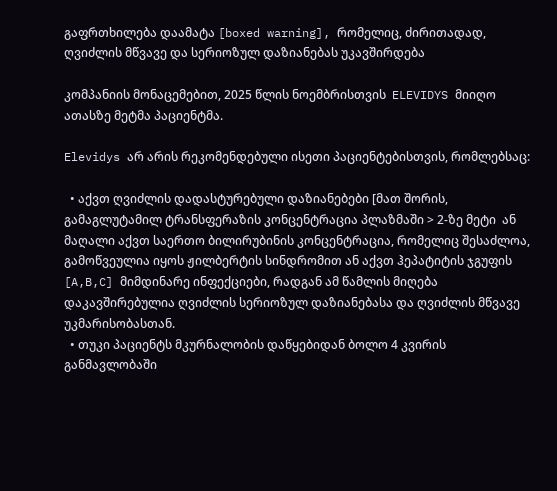გაფრთხილება დაამატა [boxed warning], რომელიც, ძირითადად, ღვიძლის მწვავე და სერიოზულ დაზიანებას უკავშირდება

კომპანიის მონაცემებით, 2025 წლის ნოემბრისთვის  ELEVIDYS მიიღო ათასზე მეტმა პაციენტმა.

Elevidys არ არის რეკომენდებული ისეთი პაციენტებისთვის, რომლებსაც:

  • აქვთ ღვიძლის დადასტურებული დაზიანებები [მათ შორის, გამაგლუტამილ ტრანსფერაზის კონცენტრაცია პლაზმაში > 2-ზე მეტი  ან მაღალი აქვთ საერთო ბილირუბინის კონცენტრაცია, რომელიც შესაძლოა, გამოწვეულია იყოს ჟილბერტის სინდრომით ან აქვთ ჰეპატიტის ჯგუფის [A,B,C] მიმდინარე ინფექციები, რადგან ამ წამლის მიღება დაკავშირებულია ღვიძლის სერიოზულ დაზიანებასა და ღვიძლის მწვავე უკმარისობასთან.
  • თუკი პაციენტს მკურნალობის დაწყებიდან ბოლო 4 კვირის განმავლობაში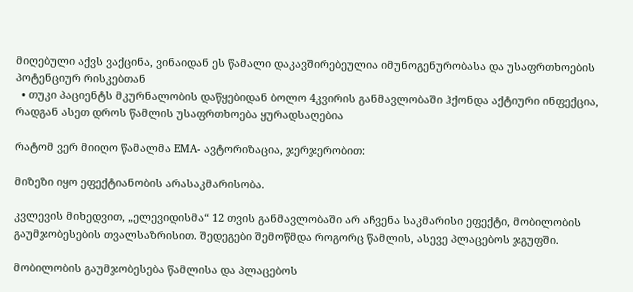მიღებული აქვს ვაქცინა, ვინაიდან ეს წამალი დაკავშირებეულია იმუნოგენურობასა და უსაფრთხოების პოტენციურ რისკებთან
  • თუკი პაციენტს მკურნალობის დაწყებიდან ბოლო 4კვირის განმავლობაში ჰქონდა აქტიური ინფექცია, რადგან ასეთ დროს წამლის უსაფრთხოება ყურადსაღებია

რატომ ვერ მიიღო წამალმა EMA- ავტორიზაცია, ჯერჯერობით:

მიზეზი იყო ეფექტიანობის არასაკმარისობა.

კვლევის მიხედვით, „ელევიდისმა“ 12 თვის განმავლობაში არ აჩვენა საკმარისი ეფექტი, მობილობის გაუმჯობესების თვალსაზრისით. შედეგები შემოწმდა როგორც წამლის, ასევე პლაცებოს ჯგუფში.

მობილობის გაუმჯობესება წამლისა და პლაცებოს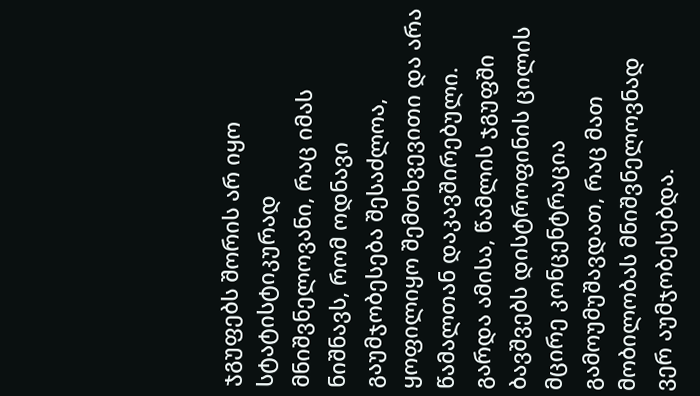ჯგუფებს შორის არ იყო სტატისტიკურად მნიშვნელოვანი, რაც იმას ნიშნავს, რომ ოდნავი გაუმჯობესება შესაძლოა, ყოფილიყო შემთხვევითი და არა წამალთან დაკავშირებული. გარდა ამისა, წამლის ჯგუფში ბავშვებს დისტროფინის ცილის მცირე კონცენტრაცია გამოუმუშავდათ, რაც მათ მობილობას მნიშვნელოვნად ვერ აუმჯობესებდა.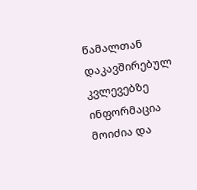წამალთან დაკავშირებულ კვლევებზე ინფორმაცია მოიძია და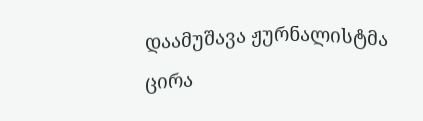დაამუშავა ჟურნალისტმა ცირა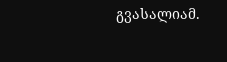გვასალიამ.